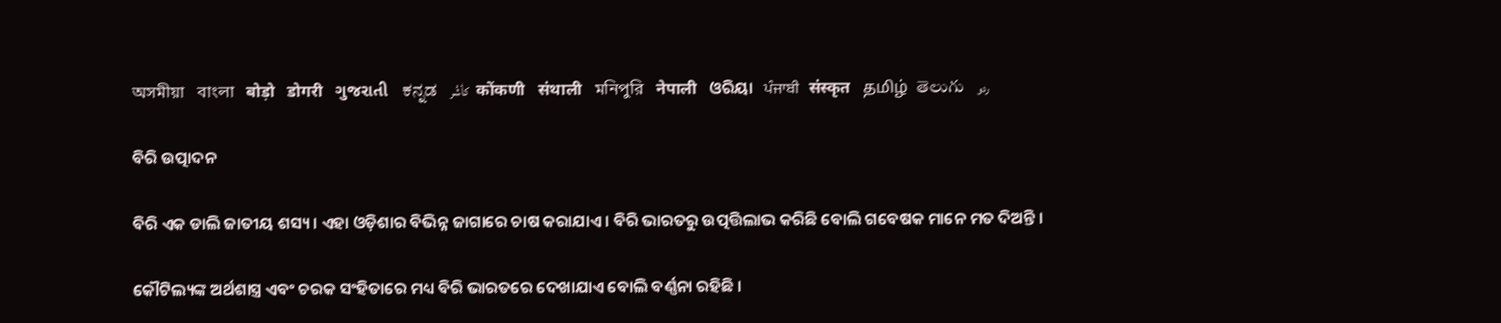অসমীয়া   বাংলা   बोड़ो   डोगरी   ગુજરાતી   ಕನ್ನಡ   كأشُر   कोंकणी   संथाली   মনিপুরি   नेपाली   ଓରିୟା   ਪੰਜਾਬੀ   संस्कृत   தமிழ்  తెలుగు   ردو

ବିରି ଉତ୍ପାଦନ

ବିରି ଏକ ଡାଲି ଜାତୀୟ ଶସ୍ୟ । ଏହା ଓଡ଼ିଶାର ବିଭିନ୍ନ ଜାଗାରେ ଚାଷ କରାଯାଏ । ବିରି ଭାରତରୁ ଉତ୍ପତ୍ତିଲାଭ କରିଛି ବୋଲି ଗବେଷକ ମାନେ ମତ ଦିଅନ୍ତି ।

କୌଟିଲ୍ୟଙ୍କ ଅର୍ଥଶାସ୍ତ୍ର ଏବଂ ଚରକ ସଂହିତାରେ ମଧ୍ୟ ବିରି ଭାରତରେ ଦେଖାଯାଏ ବୋଲି ବର୍ଣ୍ଣନା ରହିଛି ।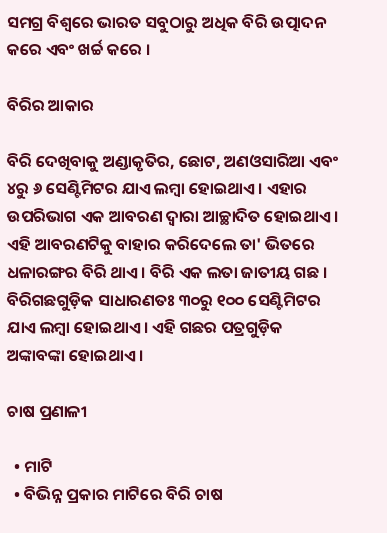ସମଗ୍ର ବିଶ୍ୱରେ ଭାରତ ସବୁଠାରୁ ଅଧିକ ବିରି ଉତ୍ପାଦନ କରେ ଏବଂ ଖର୍ଚ୍ଚ କରେ ।

ବିରିର ଆକାର

ବିରି ଦେଖିବାକୁ ଅଣ୍ଡାକୃତିର, ଛୋଟ, ଅଣଓସାରିଆ ଏବଂ ୪ରୁ ୬ ସେଣ୍ଟିମିଟର ଯାଏ ଲମ୍ବା ହୋଇଥାଏ । ଏହାର ଉପରିଭାଗ ଏକ ଆବରଣ ଦ୍ୱାରା ଆଚ୍ଛାଦିତ ହୋଇଥାଏ । ଏହି ଆବରଣ‌ଟିକୁ ବାହାର କରିଦେଲେ ତା' ଭିତରେ ଧଳାରଙ୍ଗର ବିରି ଥାଏ । ବିରି ଏକ ଲତା ଜାତୀୟ ଗଛ । ବିରିଗଛଗୁଡ଼ିକ ସାଧାରଣତଃ ୩୦ରୁ ୧୦୦ ସେଣ୍ଟିମିଟର ଯାଏ ଲମ୍ୱା ହୋଇଥାଏ । ଏହି ଗଛର ପତ୍ରଗୁଡ଼ିକ ଅଙ୍କାବଙ୍କା ହୋଇଥାଏ ।

ଚାଷ ପ୍ରଣାଳୀ

  • ମାଟି
  • ବିଭିନ୍ନ ପ୍ରକାର ମାଟିରେ ବିରି ଚାଷ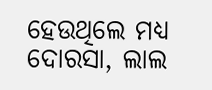ହେଉଥିଲେ ମଧ୍ୟ ଦୋରସା, ଲାଲ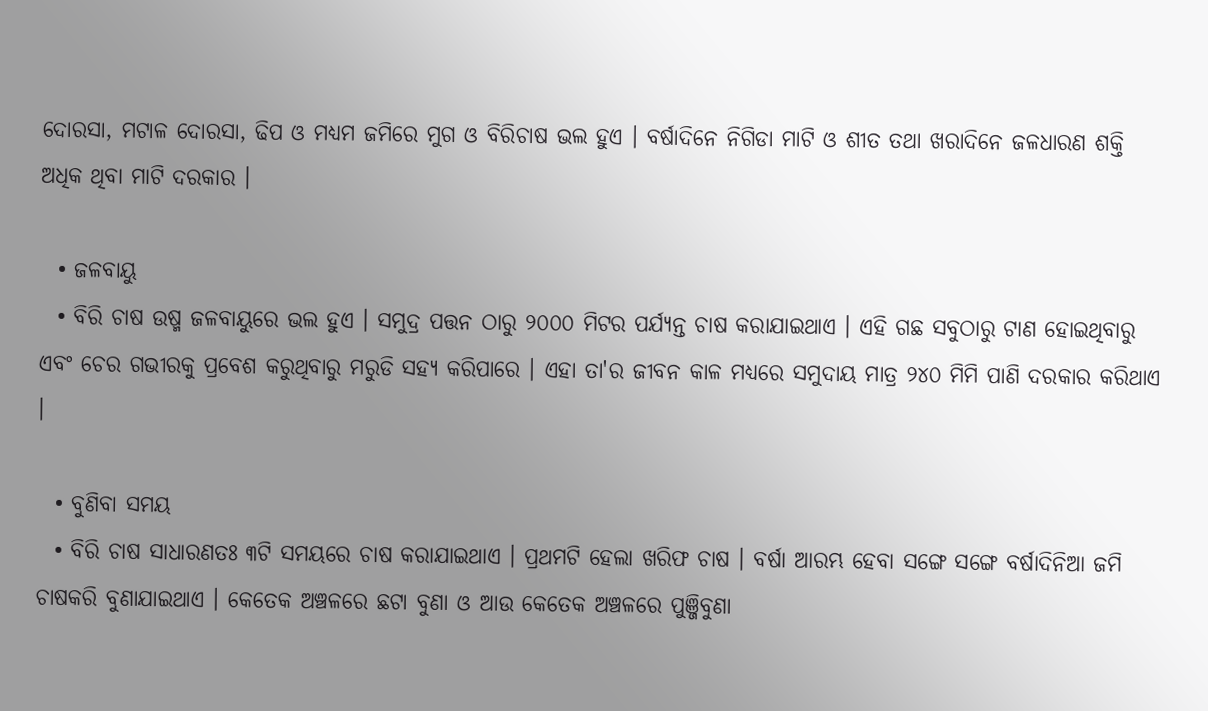ଦୋରସା, ମଟାଳ ଦୋରସା, ଢିପ ଓ ମଧ୍ୟମ ଜମିରେ ମୁଗ ଓ ବିରିଚାଷ ଭଲ ହୁଏ । ବର୍ଷାଦିନେ ନିଗିଡା ମାଟି ଓ ଶୀତ ତଥା ଖରାଦିନେ ଜଳଧାରଣ ଶକ୍ତି ଅଧିକ ଥିବା ମାଟି ଦରକାର ।

  • ଜଳବାୟୁ
  • ବିରି ଚାଷ ଉଷ୍ମ ଜଳବାୟୁରେ ଭଲ ହୁଏ । ସମୁଦ୍ର ପତ୍ତନ ଠାରୁ ୨୦୦୦ ମିଟର ପର୍ଯ୍ୟନ୍ତ ଚାଷ କରାଯାଇଥାଏ । ଏହି ଗଛ ସବୁଠାରୁ ଟାଣ ହୋଇଥିବାରୁ ଏବଂ ଚେର ଗଭୀରକୁ ପ୍ରବେଶ କରୁଥିବାରୁ ମରୁଡି ସହ୍ୟ କରିପାରେ । ଏହା ତା'ର ଜୀବନ କାଳ ମଧ୍ୟରେ ସମୁଦାୟ ମାତ୍ର ୨୪୦ ମିମି ପାଣି ଦରକାର କରିଥାଏ ।

  • ବୁଣିବା ସମୟ
  • ବିରି ଚାଷ ସାଧାରଣତଃ ୩ଟି ସମୟରେ ଚାଷ କରାଯାଇଥାଏ । ପ୍ରଥମଟି ହେଲା ଖରିଫ ଚାଷ । ବର୍ଷା ଆରମ୍ଭ ହେବା ସଙ୍ଗେ ସଙ୍ଗେ ବର୍ଷାଦିନିଆ ଜମି ଚାଷକରି ବୁଣାଯାଇଥାଏ । କେତେକ ଅଞ୍ଚଳରେ ଛଟା ବୁଣା ଓ ଆଉ କେତେକ ଅଞ୍ଚଳରେ ପୁଞ୍ଜିବୁଣା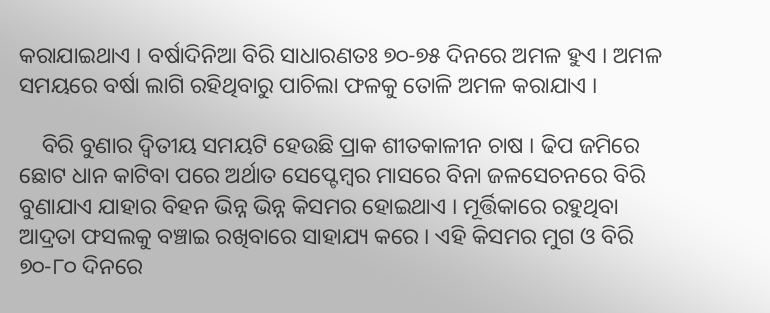କରାଯାଇଥାଏ । ବର୍ଷାଦିନିଆ ବିରି ସାଧାରଣତଃ ୭୦-୭୫ ଦିନରେ ଅମଳ ହୁଏ । ଅମଳ ସମୟରେ ବର୍ଷା ଲାଗି ରହିଥିବାରୁ ପାଚିଲା ଫଳକୁ ତୋଳି ଅମଳ କରାଯାଏ ।

    ବିରି ବୁଣାର ଦ୍ୱିତୀୟ ସମୟଟି ହେଉଛି ପ୍ରାକ ଶୀତକାଳୀନ ଚାଷ । ଢିପ ଜମିରେ ଛୋଟ ଧାନ କାଟିବା ପରେ ଅର୍ଥାତ ସେପ୍ଟେମ୍ବର ମାସରେ ବିନା ଜଳସେଚନରେ ବିରି ବୁଣାଯାଏ ଯାହାର ବିହନ ଭିନ୍ନ ଭିନ୍ନ କିସମର ହୋଇଥାଏ । ମୂର୍ତ୍ତିକାରେ ରହୁଥିବା ଆଦ୍ରତା ଫସଲକୁ ବଞ୍ଚାଇ ରଖିବାରେ ସାହାଯ୍ୟ କରେ । ଏହି କିସମର ମୁଗ ଓ ବିରି ୭୦-୮୦ ଦିନରେ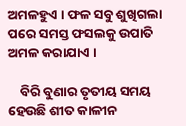ଅମଳହୁଏ । ଫଳ ସବୁ ଶୁଖିଗଲା ପରେ ସମସ୍ତ ଫସଲକୁ ଉପାତି ଅମଳ କରାଯାଏ ।

    ବିରି ବୁଣାର ତୃତୀୟ ସମୟ ହେଉଛି ଶୀତ କାଳୀନ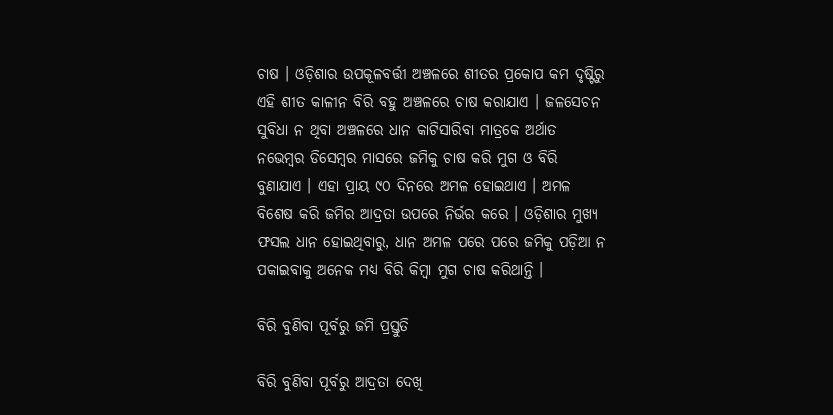ଚାଷ । ଓଡ଼ିଶାର ଉପକୂଳବର୍ତ୍ତୀ ଅଞ୍ଚଳରେ ଶୀତର ପ୍ରକୋପ କମ ଦୃଷ୍ଟିରୁ ଏହି ଶୀତ କାଳୀନ ବିରି ବହୁ ଅଞ୍ଚଳରେ ଚାଷ କରାଯାଏ । ଜଳସେଚନ ସୁବିଧା ନ ଥିବା ଅଞ୍ଚଳରେ ଧାନ କାଟିସାରିବା ମାତ୍ରକେ ଅର୍ଥାତ ନଭେମ୍ବର ଡିସେମ୍ବର ମାସରେ ଜମିକୁ ଚାଷ କରି ମୁଗ ଓ ବିରି ବୁଣାଯାଏ । ଏହା ପ୍ରାୟ ୯୦ ଦିନରେ ଅମଳ ହୋଇଥାଏ । ଅମଳ ବିଶେଷ କରି ଜମିର ଆଦ୍ରତା ଉପରେ ନିର୍ଭର କରେ । ଓଡ଼ିଶାର ମୁଖ୍ୟ ଫସଲ ଧାନ ହୋଇଥିବାରୁ, ଧାନ ଅମଳ ପରେ ପରେ ଜମିକୁ ପଡ଼ିଆ ନ ପକାଇବାକୁ ଅନେକ ମଧ୍ୟ ବିରି କିମ୍ବା ମୁଗ ଚାଷ କରିଥାନ୍ତି ।

ବିରି ବୁଣିବା ପୂର୍ବରୁ ଜମି ପ୍ରସ୍ତୁତି

ବିରି ବୁଣିବା ପୂର୍ବରୁ ଆଦ୍ରତା ଦେଖି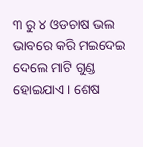୩ ରୁ ୪ ଓଡଚାଷ ଭଲ ଭାବରେ କରି ମଇଦେଇ ଦେଲେ ମାଟି ଗୁଣ୍ଡ ହୋଇଯାଏ । ଶେଷ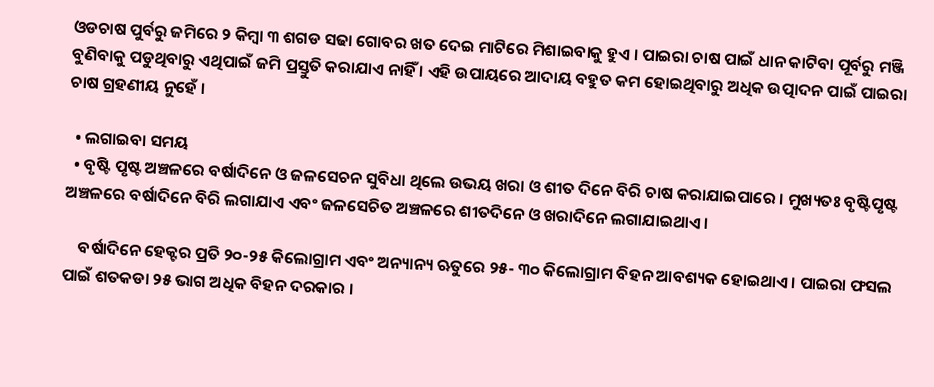ଓଡଚାଷ ପୁର୍ବରୁ ଜମିରେ ୨ କିମ୍ବା ୩ ଶଗଡ ସଢା ଗୋବର ଖତ ଦେଇ ମାଟିରେ ମିଶାଇବାକୁ ହୁଏ । ପାଇରା ଚାଷ ପାଇଁ ଧାନ କାଟିବା ପୂର୍ବରୁ ମଞ୍ଜି ବୁଣିବାକୁ ପଡୁଥିବାରୁ ଏଥିପାଇଁ ଜମି ପ୍ରସ୍ତୁତି କରାଯାଏ ନାହିଁ । ଏହି ଉପାୟରେ ଆଦାୟ ବହୁତ କମ ହୋଇଥିବାରୁ ଅଧିକ ଉତ୍ପାଦନ ପାଇଁ ପାଇରା ଚାଷ ଗ୍ରହଣୀୟ ନୁହେଁ ।

  • ଲଗାଇବା ସମୟ
  • ବୃଷ୍ଟି ପୃଷ୍ଟ ଅଞ୍ଚଳରେ ବର୍ଷାଦିନେ ଓ ଜଳସେଚନ ସୁବିଧା ଥିଲେ ଉଭୟ ଖରା ଓ ଶୀତ ଦିନେ ବିରି ଚାଷ କରାଯାଇପାରେ । ମୁଖ୍ୟତଃ ବୃଷ୍ଟିପୃଷ୍ଟ ଅଞ୍ଚଳରେ ବର୍ଷାଦିନେ ବିରି ଲଗାଯାଏ ଏବଂ ଜଳସେଚିତ ଅଞ୍ଚଳରେ ଶୀତଦିନେ ଓ ଖରାଦିନେ ଲଗାଯାଇଥାଏ ।

    ବର୍ଷାଦିନେ ହେକ୍ଟର ପ୍ରତି ୨୦-୨୫ କିଲୋଗ୍ରାମ ଏବଂ ଅନ୍ୟାନ୍ୟ ଋତୁରେ ୨୫- ୩୦ କିଲୋଗ୍ରାମ ବିହନ ଆବଶ୍ୟକ ହୋଇଥାଏ । ପାଇରା ଫସଲ ପାଇଁ ଶତକଡା ୨୫ ଭାଗ ଅଧିକ ବିହନ ଦରକାର ।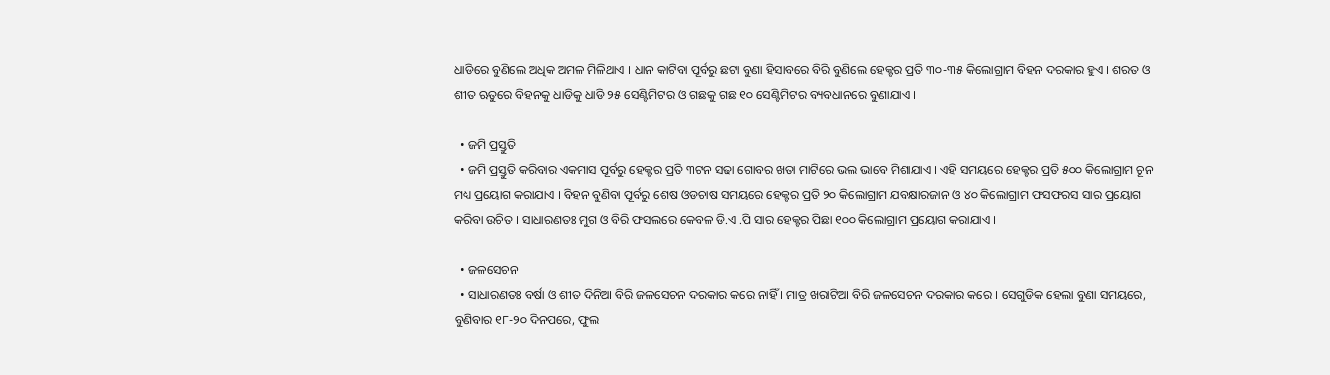ଧାଡିରେ ବୁଣିଲେ ଅଧିକ ଅମଳ ମିଳିଥାଏ । ଧାନ କାଟିବା ପୂର୍ବରୁ ଛଟା ବୁଣା ହିସାବରେ ବିରି ବୁଣିଲେ ହେକ୍ଟର ପ୍ରତି ୩୦-୩୫ କିଲୋଗ୍ରାମ ବିହନ ଦରକାର ହୁଏ । ଶରତ ଓ ଶୀତ ଋତୁରେ ବିହନକୁ ଧାଡିକୁ ଧାଡି ୨୫ ସେଣ୍ଟିମିଟର ଓ ଗଛକୁ ଗଛ ୧୦ ସେଣ୍ଟିମିଟର ବ୍ୟବଧାନରେ ବୁଣାଯାଏ ।

  • ଜମି ପ୍ରସ୍ତୁତି
  • ଜମି ପ୍ରସ୍ତୁତି କରିବାର ଏକମାସ ପୂର୍ବରୁ ହେକ୍ଟର ପ୍ରତି ୩ଟନ ସଢା ଗୋବର ଖତା ମାଟିରେ ଭଲ ଭାବେ ମିଶାଯାଏ । ଏହି ସମୟରେ ହେକ୍ଟର ପ୍ରତି ୫୦୦ କିଲୋଗ୍ରାମ ଚୂନ ମଧ୍ୟ ପ୍ରୟୋଗ କରାଯାଏ । ବିହନ ବୁଣିବା ପୂର୍ବରୁ ଶେଷ ଓଡଚାଷ ସମୟରେ ହେକ୍ଟର ପ୍ରତି ୨୦ କିଲୋଗ୍ରାମ ଯବକ୍ଷାରଜାନ ଓ ୪୦ କିଲୋଗ୍ରାମ ଫସଫରସ ସାର ପ୍ରୟୋଗ କରିବା ଉଚିତ । ସାଧାରଣତଃ ମୁଗ ଓ ବିରି ଫସଲରେ କେବଳ ଡି.ଏ .ପି ସାର ହେକ୍ଟର ପିଛା ୧୦୦ କିଲୋଗ୍ରାମ ପ୍ରୟୋଗ କରାଯାଏ ।

  • ଜଳସେଚନ
  • ସାଧାରଣତଃ ବର୍ଷା ଓ ଶୀତ ଦିନିଆ ବିରି ଜଳସେଚନ ଦରକାର କରେ ନାହିଁ । ମାତ୍ର ଖରାଟିଆ ବିରି ଜଳସେଚନ ଦରକାର କରେ । ସେଗୁଡିକ ହେଲା ବୁଣା ସମୟରେ, ବୁଣିବାର ୧୮-୨୦ ଦିନପରେ, ଫୁଲ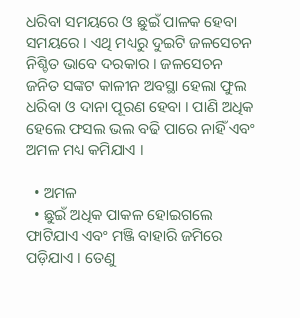ଧରିବା ସମୟରେ ଓ ଛୁଇଁ ପାଳକ ହେବା ସମୟରେ । ଏଥି ମଧ୍ୟରୁ ଦୁଇଟି ଜଳସେଚନ ନିଶ୍ଚିତ ଭାବେ ଦରକାର । ଜଳସେଚନ ଜନିତ ସଙ୍କଟ କାଳୀନ ଅବସ୍ଥା ହେଲା ଫୁଲ ଧରିବା ଓ ଦାନା ପୂରଣ ହେବା । ପାଣି ଅଧିକ ହେଲେ ଫସଲ ଭଲ ବଢି ପାରେ ନାହିଁ ଏବଂ ଅମଳ ମଧ୍ୟ କମିଯାଏ ।

  • ଅମଳ
  • ଛୁଇଁ ଅଧିକ ପାକଳ ହୋଇଗଲେ ଫାଟିଯାଏ ଏବଂ ମଞ୍ଜି ବାହାରି ଜମିରେ ପଡ଼ିଯାଏ । ତେଣୁ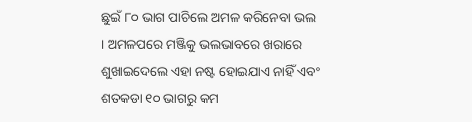ଛୁଇଁ ୮୦ ଭାଗ ପାଚିଲେ ଅମଳ କରିନେବା ଭଲ । ଅମଳପରେ ମଞ୍ଜିକୁ ଭଲଭାବରେ ଖରାରେ ଶୁଖାଇଦେଲେ ଏହା ନଷ୍ଟ ହୋଇଯାଏ ନାହିଁ ଏବଂ ଶତକଡା ୧୦ ଭାଗରୁ କମ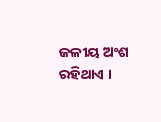ଜଳୀୟ ଅଂଶ ରହିଥାଏ ।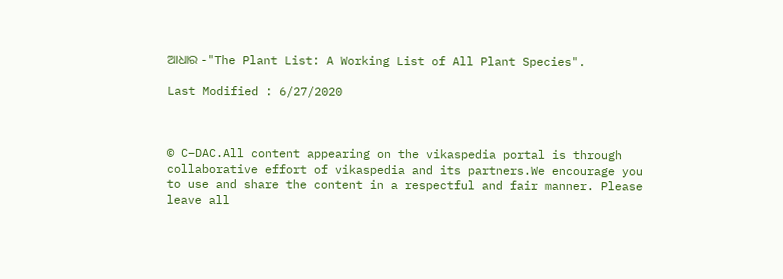ଆଧାର -"The Plant List: A Working List of All Plant Species".

Last Modified : 6/27/2020



© C–DAC.All content appearing on the vikaspedia portal is through collaborative effort of vikaspedia and its partners.We encourage you to use and share the content in a respectful and fair manner. Please leave all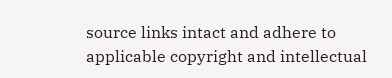source links intact and adhere to applicable copyright and intellectual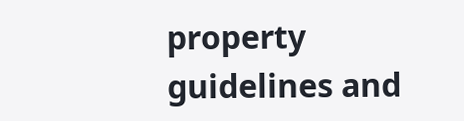property guidelines and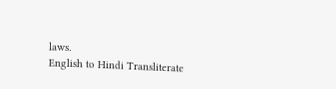laws.
English to Hindi Transliterate